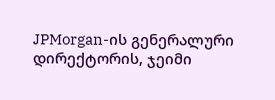JPMorgan-ის გენერალური დირექტორის, ჯეიმი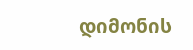დიმონის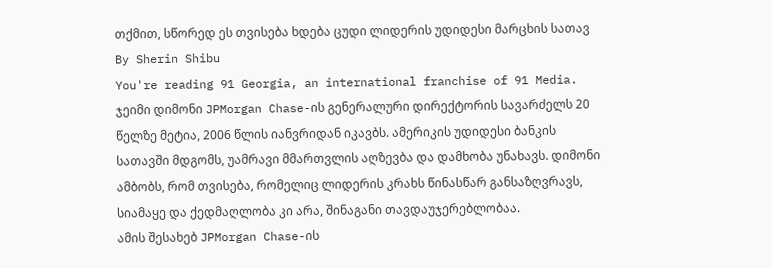თქმით, სწორედ ეს თვისება ხდება ცუდი ლიდერის უდიდესი მარცხის სათავ
By Sherin Shibu
You're reading 91 Georgia, an international franchise of 91 Media.
ჯეიმი დიმონი JPMorgan Chase-ის გენერალური დირექტორის სავარძელს 20 წელზე მეტია, 2006 წლის იანვრიდან იკავბს. ამერიკის უდიდესი ბანკის სათავში მდგომს, უამრავი მმართვლის აღზევბა და დამხობა უნახავს. დიმონი ამბობს, რომ თვისება, რომელიც ლიდერის კრახს წინასწარ განსაზღვრავს, სიამაყე და ქედმაღლობა კი არა, შინაგანი თავდაუჯერებლობაა.
ამის შესახებ JPMorgan Chase-ის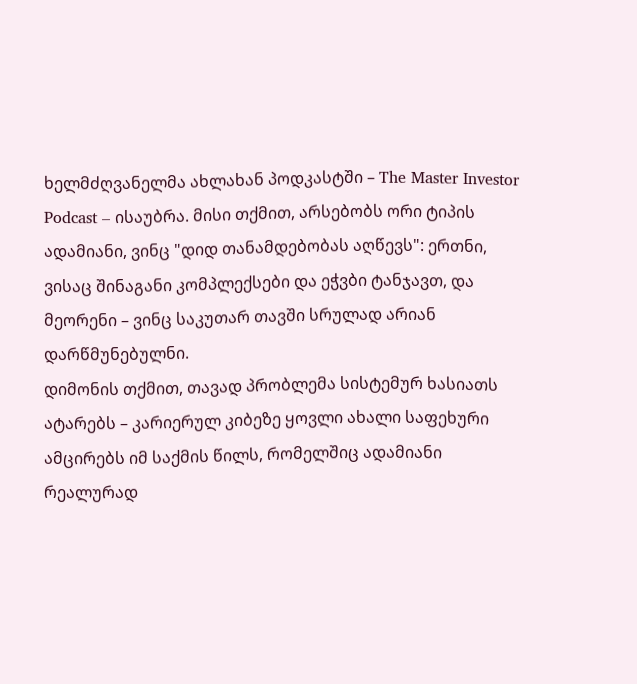ხელმძღვანელმა ახლახან პოდკასტში – The Master Investor Podcast – ისაუბრა. მისი თქმით, არსებობს ორი ტიპის ადამიანი, ვინც "დიდ თანამდებობას აღწევს": ერთნი, ვისაც შინაგანი კომპლექსები და ეჭვბი ტანჯავთ, და მეორენი – ვინც საკუთარ თავში სრულად არიან დარწმუნებულნი.
დიმონის თქმით, თავად პრობლემა სისტემურ ხასიათს ატარებს – კარიერულ კიბეზე ყოვლი ახალი საფეხური ამცირებს იმ საქმის წილს, რომელშიც ადამიანი რეალურად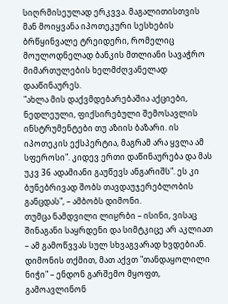სიღრმისეულად ერკვვა. მაგალითისთვის მან მოიყვანა იპოთეკური სესხების ბრწყინვალე ტრეიდერი, რომელიც მოულოდნელად ბანკის მთლიანი სავაჭრო მიმართულების ხელმძღვანელად დააწინაურეს.
"ახლა მის დაქვმდებარებაშია აქციები, ნედლეული, ფიქსირებული შემოსავლის ინსტრუმენტები თუ აზიის ბაზარი. ის იპოთეკის ექსპერტია, მაგრამ არა ყვლა ამ სფეროსი". კიდევ ერთი დაწინაურება და მას უკვ 36 ადამიანი გაუწევს ანგარიშს". ეს კი ბუნებრივად შობს თავდაუჯერებლობის განცდას", – ამბობს დიმონი.
თუმცა ნამდვილი ლიჸრბი – ისინი, ვისაც შინაგანი საყრდენი და სიმტკიცე არ აკლიათ – ამ გამოწვვას სულ სხვაგვარად ხვდებიან. დიმონის თქმით, მათ აქვთ "თანდაყოლილი ნიჭი" – ენდონ გარშემო მყოფთ, გამოავლინონ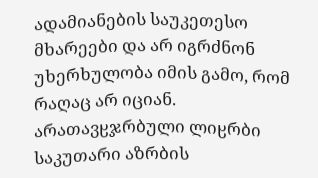ადამიანების საუკეთესო მხარეები და არ იგრძნონ უხერხულობა იმის გამო, რომ რაღაც არ იციან.
არათავჸჯრბული ლიჸრბი საკუთარი აზრბის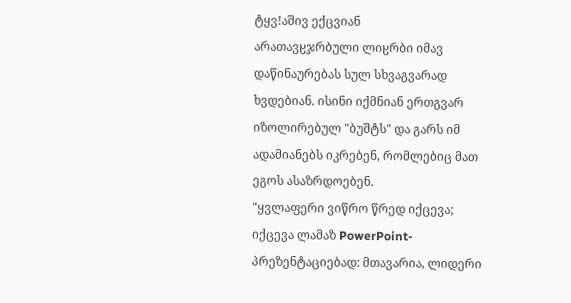ტყვǃაშივ ექცვიან
არათავჸჯრბული ლიჸრბი იმავ დაწინაურებას სულ სხვაგვარად ხვდებიან. ისინი იქმნიან ერთგვარ იზოლირებულ "ბუშტს" და გარს იმ ადამიანებს იკრებენ, რომლებიც მათ ეგოს ასაზრდოებენ.
"ყვლაფერი ვიწრო წრედ იქცევა; იქცევა ლამაზ PowerPoint-პრეზენტაციებად: მთავარია, ლიდერი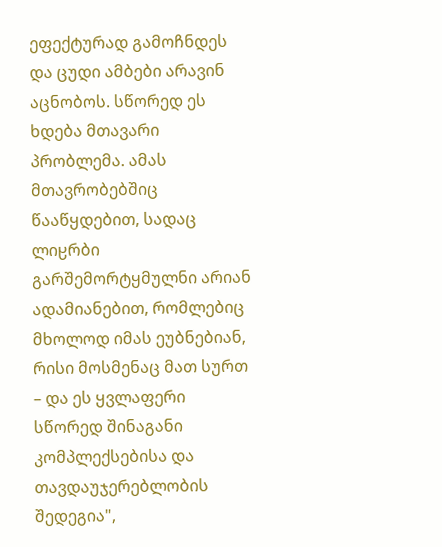ეფექტურად გამოჩნდეს და ცუდი ამბები არავინ აცნობოს. სწორედ ეს ხდება მთავარი პრობლემა. ამას მთავრობებშიც წააწყდებით, სადაც ლიჸრბი გარშემორტყმულნი არიან ადამიანებით, რომლებიც მხოლოდ იმას ეუბნებიან, რისი მოსმენაც მათ სურთ – და ეს ყვლაფერი სწორედ შინაგანი კომპლექსებისა და თავდაუჯერებლობის შედეგია",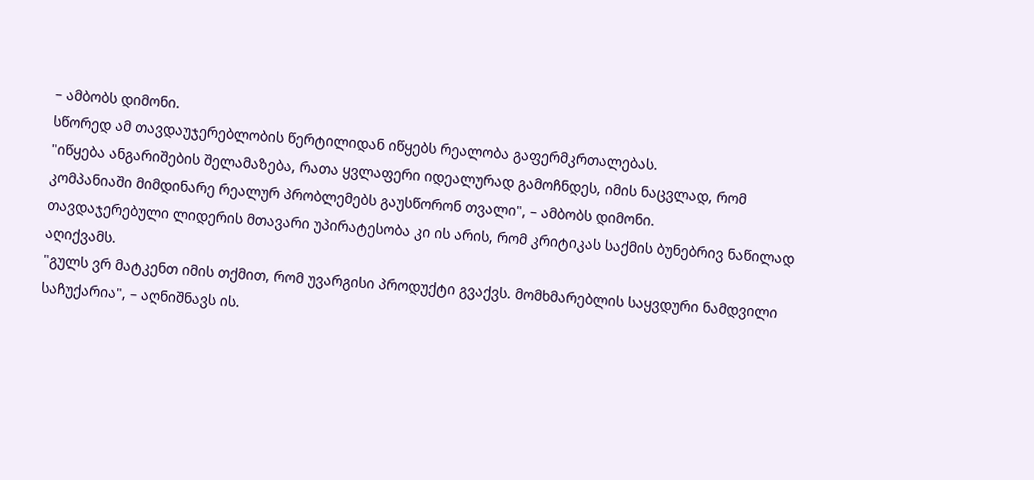– ამბობს დიმონი.
სწორედ ამ თავდაუჯერებლობის წერტილიდან იწყებს რეალობა გაფერმკრთალებას.
"იწყება ანგარიშების შელამაზება, რათა ყვლაფერი იდეალურად გამოჩნდეს, იმის ნაცვლად, რომ კომპანიაში მიმდინარე რეალურ პრობლემებს გაუსწორონ თვალი", – ამბობს დიმონი.
თავდაჯერებული ლიდერის მთავარი უპირატესობა კი ის არის, რომ კრიტიკას საქმის ბუნებრივ ნაწილად აღიქვამს.
"გულს ვრ მატკენთ იმის თქმით, რომ უვარგისი პროდუქტი გვაქვს. მომხმარებლის საყვდური ნამდვილი საჩუქარია", – აღნიშნავს ის.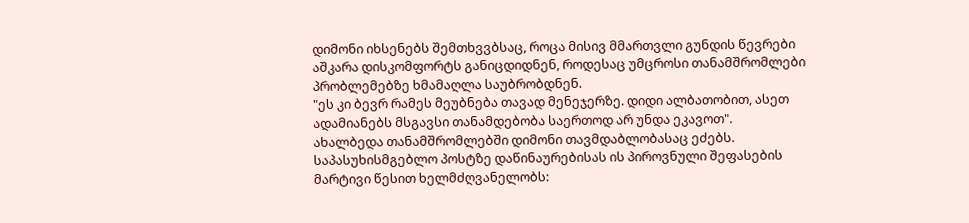დიმონი იხსენებს შემთხვვბსაც, როცა მისივ მმართვლი გუნდის წევრები აშკარა დისკომფორტს განიცდიდნენ, როდესაც უმცროსი თანამშრომლები პრობლემებზე ხმამაღლა საუბრობდნენ.
"ეს კი ბევრ რამეს მეუბნება თავად მენეჯერზე. დიდი ალბათობით, ასეთ ადამიანებს მსგავსი თანამდებობა საერთოდ არ უნდა ეკავოთ".
ახალბედა თანამშრომლებში დიმონი თავმდაბლობასაც ეძებს. საპასუხისმგებლო პოსტზე დაწინაურებისას ის პიროვნული შეფასების მარტივი წესით ხელმძღვანელობს: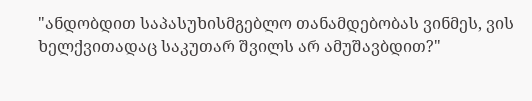"ანდობდით საპასუხისმგებლო თანამდებობას ვინმეს, ვის ხელქვითადაც საკუთარ შვილს არ ამუშავბდით?"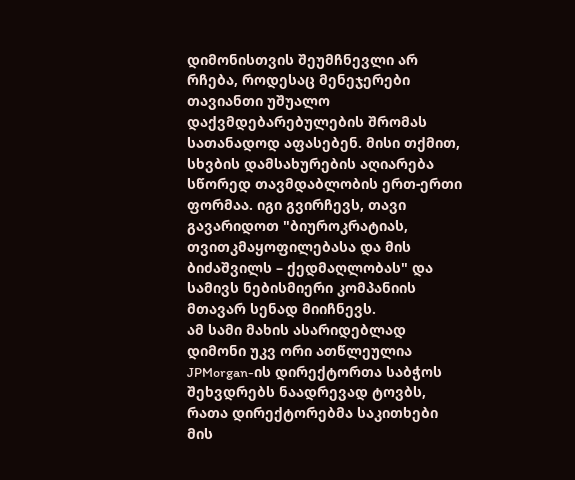დიმონისთვის შეუმჩნევლი არ რჩება, როდესაც მენეჯერები თავიანთი უშუალო დაქვმდებარებულების შრომას სათანადოდ აფასებენ. მისი თქმით, სხვბის დამსახურების აღიარება სწორედ თავმდაბლობის ერთ-ერთი ფორმაა. იგი გვირჩევს, თავი გავარიდოთ "ბიუროკრატიას, თვითკმაყოფილებასა და მის ბიძაშვილს – ქედმაღლობას" და სამივს ნებისმიერი კომპანიის მთავარ სენად მიიჩნევს.
ამ სამი მახის ასარიდებლად დიმონი უკვ ორი ათწლეულია JPMorgan-ის დირექტორთა საბჭოს შეხვდრებს ნაადრევად ტოვბს, რათა დირექტორებმა საკითხები მის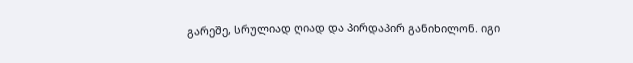გარეშე, სრულიად ღიად და პირდაპირ განიხილონ. იგი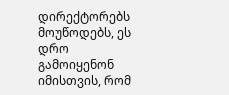დირექტორებს მოუწოდებს, ეს დრო გამოიყენონ იმისთვის, რომ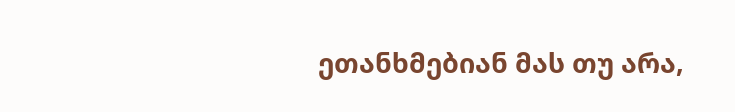ეთანხმებიან მას თუ არა,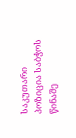საკუთარი პოზიცია საბჭოს წინაშე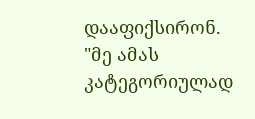დააფიქსირონ.
"მე ამას კატეგორიულად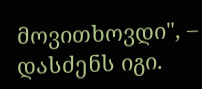მოვითხოვდი", – დასძენს იგი.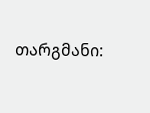თარგმანი: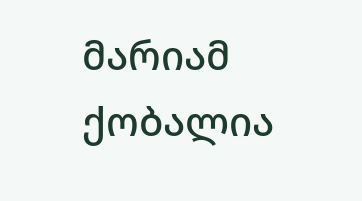მარიამ ქობალია